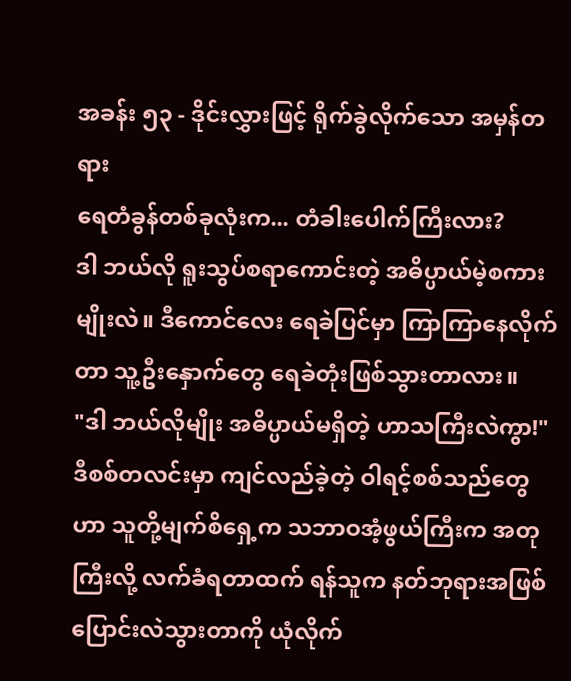အခန်း ၅၃ - ဒိုင်းလွှားဖြင့် ရိုက်ခွဲလိုက်သော အမှန်တရား
ရေတံခွန်တစ်ခုလုံးက... တံခါးပေါက်ကြီးလား?
ဒါ ဘယ်လို ရူးသွပ်စရာကောင်းတဲ့ အဓိပ္ပာယ်မဲ့စကားမျိုးလဲ။ ဒီကောင်လေး ရေခဲပြင်မှာ ကြာကြာနေလိုက်တာ သူ့ဦးနှောက်တွေ ရေခဲတုံးဖြစ်သွားတာလား။
"ဒါ ဘယ်လိုမျိုး အဓိပ္ပာယ်မရှိတဲ့ ဟာသကြီးလဲကွာ!"
ဒီစစ်တလင်းမှာ ကျင်လည်ခဲ့တဲ့ ဝါရင့်စစ်သည်တွေဟာ သူတို့မျက်စိရှေ့က သဘာဝအံ့ဖွယ်ကြီးက အတုကြီးလို့ လက်ခံရတာထက် ရန်သူက နတ်ဘုရားအဖြစ် ပြောင်းလဲသွားတာကို ယုံလိုက်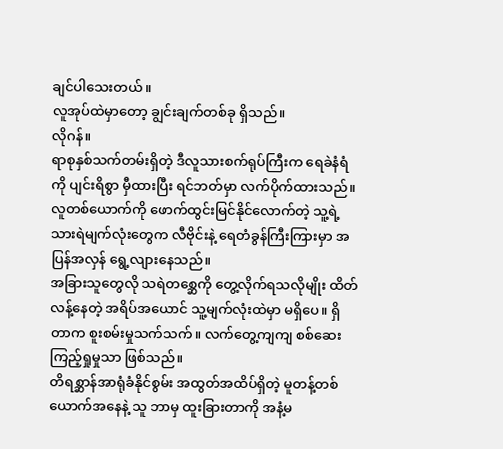ချင်ပါသေးတယ်။
လူအုပ်ထဲမှာတော့ ချွင်းချက်တစ်ခု ရှိသည်။
လိုဂန်။
ရာစုနှစ်သက်တမ်းရှိတဲ့ ဒီလူသားစက်ရုပ်ကြီးက ရေခဲနံရံကို ပျင်းရိစွာ မှီထားပြီး ရင်ဘတ်မှာ လက်ပိုက်ထားသည်။ လူတစ်ယောက်ကို ဖောက်ထွင်းမြင်နိုင်လောက်တဲ့ သူ့ရဲ့ သားရဲမျက်လုံးတွေက လီဗိုင်းနဲ့ ရေတံခွန်ကြီးကြားမှာ အပြန်အလှန် ရွေ့လျားနေသည်။
အခြားသူတွေလို သရဲတစ္ဆေကို တွေ့လိုက်ရသလိုမျိုး ထိတ်လန့်နေတဲ့ အရိပ်အယောင် သူ့မျက်လုံးထဲမှာ မရှိပေ။ ရှိတာက စူးစမ်းမှုသက်သက်။ လက်တွေ့ကျကျ စစ်ဆေးကြည့်ရှုမှုသာ ဖြစ်သည်။
တိရစ္ဆာန်အာရုံခံနိုင်စွမ်း အထွတ်အထိပ်ရှိတဲ့ မူတန့်တစ်ယောက်အနေနဲ့ သူ ဘာမှ ထူးခြားတာကို အနံ့မ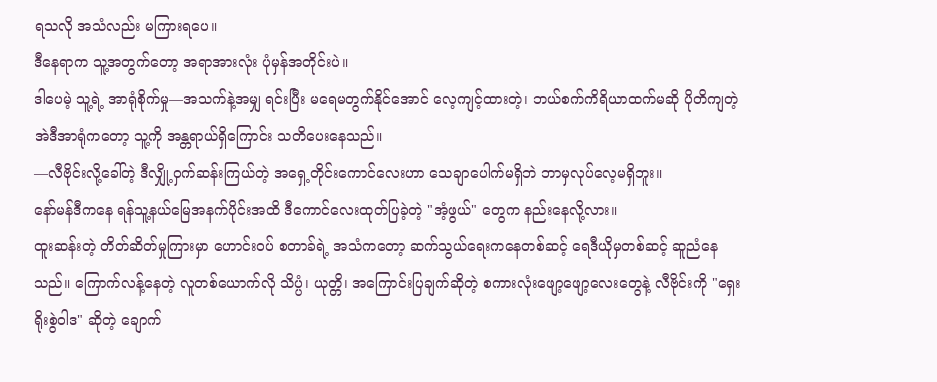ရသလို အသံလည်း မကြားရပေ။
ဒီနေရာက သူ့အတွက်တော့ အရာအားလုံး ပုံမှန်အတိုင်းပဲ။
ဒါပေမဲ့ သူ့ရဲ့ အာရုံစိုက်မှု—အသက်နဲ့အမျှ ရင်းပြီး မရေမတွက်နိုင်အောင် လေ့ကျင့်ထားတဲ့၊ ဘယ်စက်ကိရိယာထက်မဆို ပိုတိကျတဲ့ အဲဒီအာရုံကတော့ သူ့ကို အန္တရာယ်ရှိကြောင်း သတိပေးနေသည်။
—လီဗိုင်းလို့ခေါ်တဲ့ ဒီလျှို့ဝှက်ဆန်းကြယ်တဲ့ အရှေ့တိုင်းကောင်လေးဟာ သေချာပေါက်မရှိဘဲ ဘာမှလုပ်လေ့မရှိဘူး။
နော်မန်ဒီကနေ ရန်သူ့နယ်မြေအနက်ပိုင်းအထိ ဒီကောင်လေးထုတ်ပြခဲ့တဲ့ "အံ့ဖွယ်" တွေက နည်းနေလို့လား။
ထူးဆန်းတဲ့ တိတ်ဆိတ်မှုကြားမှာ ဟောင်းဝပ် စတာခ်ရဲ့ အသံကတော့ ဆက်သွယ်ရေးကနေတစ်ဆင့် ရေဒီယိုမှတစ်ဆင့် ဆူညံနေသည်။ ကြောက်လန့်နေတဲ့ လူတစ်ယောက်လို သိပ္ပံ၊ ယုတ္တိ၊ အကြောင်းပြချက်ဆိုတဲ့ စကားလုံးဖျော့ဖျော့လေးတွေနဲ့ လီဗိုင်းကို "ရှေးရိုးစွဲဝါဒ" ဆိုတဲ့ ချောက်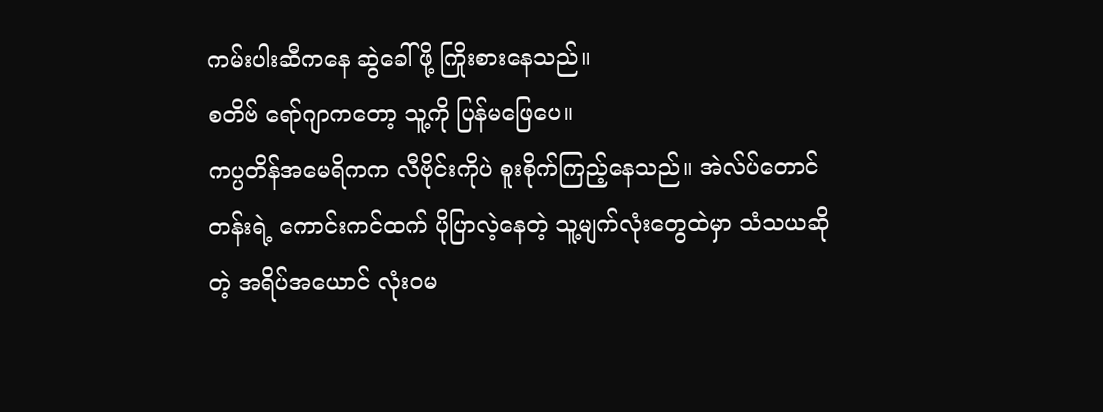ကမ်းပါးဆီကနေ ဆွဲခေါ်ဖို့ ကြိုးစားနေသည်။
စတိဗ် ရော်ဂျာကတော့ သူ့ကို ပြန်မဖြေပေ။
ကပ္ပတိန်အမေရိကက လီဗိုင်းကိုပဲ စူးစိုက်ကြည့်နေသည်။ အဲလ်ပ်တောင်တန်းရဲ့ ကောင်းကင်ထက် ပိုပြာလဲ့နေတဲ့ သူ့မျက်လုံးတွေထဲမှာ သံသယဆိုတဲ့ အရိပ်အယောင် လုံးဝမ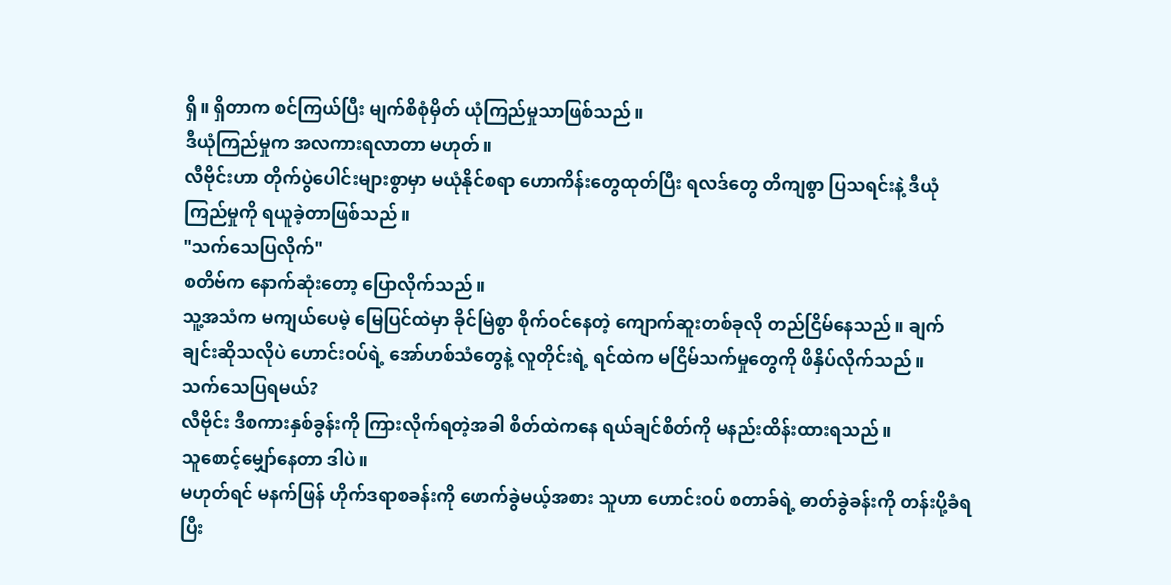ရှိ။ ရှိတာက စင်ကြယ်ပြီး မျက်စိစုံမှိတ် ယုံကြည်မှုသာဖြစ်သည်။
ဒီယုံကြည်မှုက အလကားရလာတာ မဟုတ်။
လီဗိုင်းဟာ တိုက်ပွဲပေါင်းများစွာမှာ မယုံနိုင်စရာ ဟောကိန်းတွေထုတ်ပြီး ရလဒ်တွေ တိကျစွာ ပြသရင်းနဲ့ ဒီယုံကြည်မှုကို ရယူခဲ့တာဖြစ်သည်။
"သက်သေပြလိုက်"
စတိဗ်က နောက်ဆုံးတော့ ပြောလိုက်သည်။
သူ့အသံက မကျယ်ပေမဲ့ မြေပြင်ထဲမှာ ခိုင်မြဲစွာ စိုက်ဝင်နေတဲ့ ကျောက်ဆူးတစ်ခုလို တည်ငြိမ်နေသည်။ ချက်ချင်းဆိုသလိုပဲ ဟောင်းဝပ်ရဲ့ အော်ဟစ်သံတွေနဲ့ လူတိုင်းရဲ့ ရင်ထဲက မငြိမ်သက်မှုတွေကို ဖိနှိပ်လိုက်သည်။
သက်သေပြရမယ်?
လီဗိုင်း ဒီစကားနှစ်ခွန်းကို ကြားလိုက်ရတဲ့အခါ စိတ်ထဲကနေ ရယ်ချင်စိတ်ကို မနည်းထိန်းထားရသည်။
သူစောင့်မျှော်နေတာ ဒါပဲ။
မဟုတ်ရင် မနက်ဖြန် ဟိုက်ဒရာစခန်းကို ဖောက်ခွဲမယ့်အစား သူဟာ ဟောင်းဝပ် စတာခ်ရဲ့ ဓာတ်ခွဲခန်းကို တန်းပို့ခံရပြီး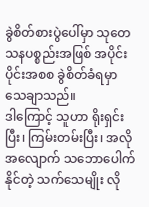ခွဲစိတ်စားပွဲပေါ်မှာ သုတေသနပစ္စည်းအဖြစ် အပိုင်းပိုင်းအစစ ခွဲစိတ်ခံရမှာ သေချာသည်။
ဒါကြောင့် သူဟာ ရိုးရှင်းပြီး၊ ကြမ်းတမ်းပြီး၊ အလိုအလျောက် သဘောပေါက်နိုင်တဲ့ သက်သေမျိုး လို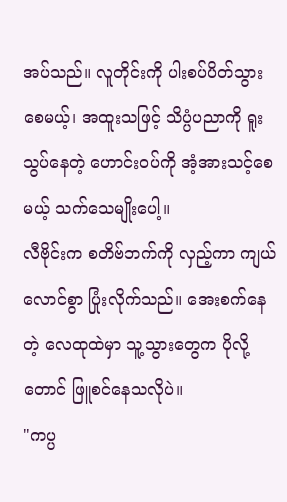အပ်သည်။ လူတိုင်းကို ပါးစပ်ပိတ်သွားစေမယ့်၊ အထူးသဖြင့် သိပ္ပံပညာကို ရူးသွပ်နေတဲ့ ဟောင်းဝပ်ကို အံ့အားသင့်စေမယ့် သက်သေမျိုးပေါ့။
လီဗိုင်းက စတိဗ်ဘက်ကို လှည့်ကာ ကျယ်လောင်စွာ ပြုံးလိုက်သည်။ အေးစက်နေတဲ့ လေထုထဲမှာ သူ့သွားတွေက ပိုလို့တောင် ဖြူစင်နေသလိုပဲ။
"ကပ္ပ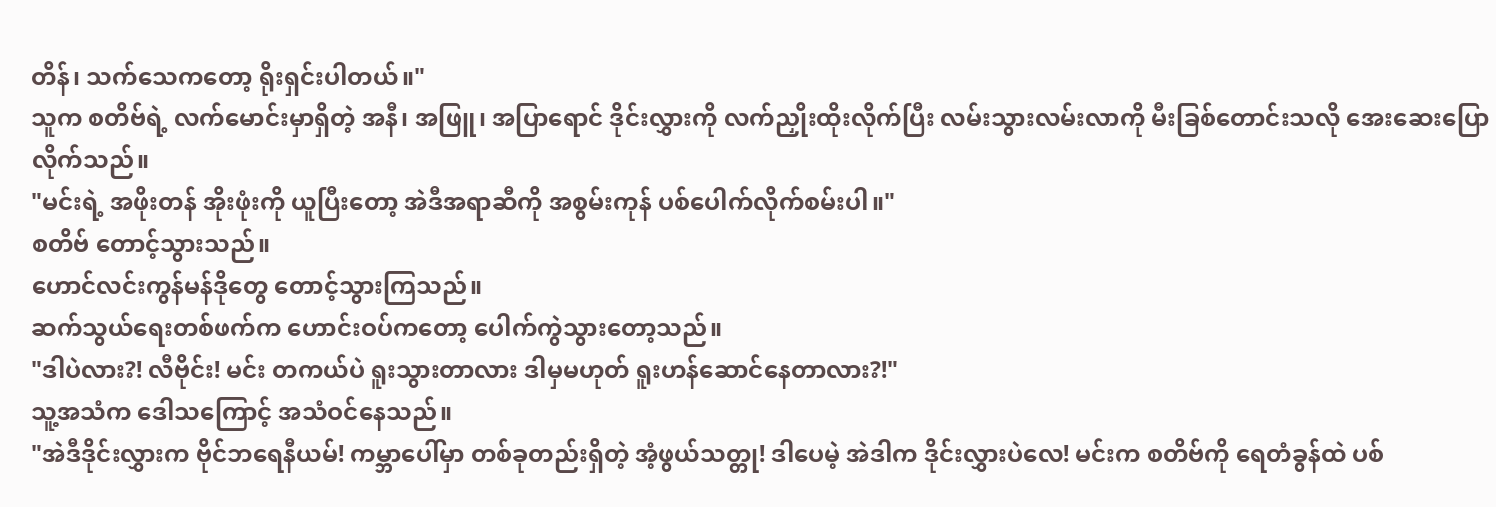တိန်၊ သက်သေကတော့ ရိုးရှင်းပါတယ်။"
သူက စတိဗ်ရဲ့ လက်မောင်းမှာရှိတဲ့ အနီ၊ အဖြူ၊ အပြာရောင် ဒိုင်းလွှားကို လက်ညှိုးထိုးလိုက်ပြီး လမ်းသွားလမ်းလာကို မီးခြစ်တောင်းသလို အေးဆေးပြောလိုက်သည်။
"မင်းရဲ့ အဖိုးတန် အိုးဖုံးကို ယူပြီးတော့ အဲဒီအရာဆီကို အစွမ်းကုန် ပစ်ပေါက်လိုက်စမ်းပါ။"
စတိဗ် တောင့်သွားသည်။
ဟောင်လင်းကွန်မန်ဒိုတွေ တောင့်သွားကြသည်။
ဆက်သွယ်ရေးတစ်ဖက်က ဟောင်းဝပ်ကတော့ ပေါက်ကွဲသွားတော့သည်။
"ဒါပဲလား?! လီဗိုင်း! မင်း တကယ်ပဲ ရူးသွားတာလား ဒါမှမဟုတ် ရူးဟန်ဆောင်နေတာလား?!"
သူ့အသံက ဒေါသကြောင့် အသံဝင်နေသည်။
"အဲဒီဒိုင်းလွှားက ဗိုင်ဘရေနီယမ်! ကမ္ဘာပေါ်မှာ တစ်ခုတည်းရှိတဲ့ အံ့ဖွယ်သတ္တု! ဒါပေမဲ့ အဲဒါက ဒိုင်းလွှားပဲလေ! မင်းက စတိဗ်ကို ရေတံခွန်ထဲ ပစ်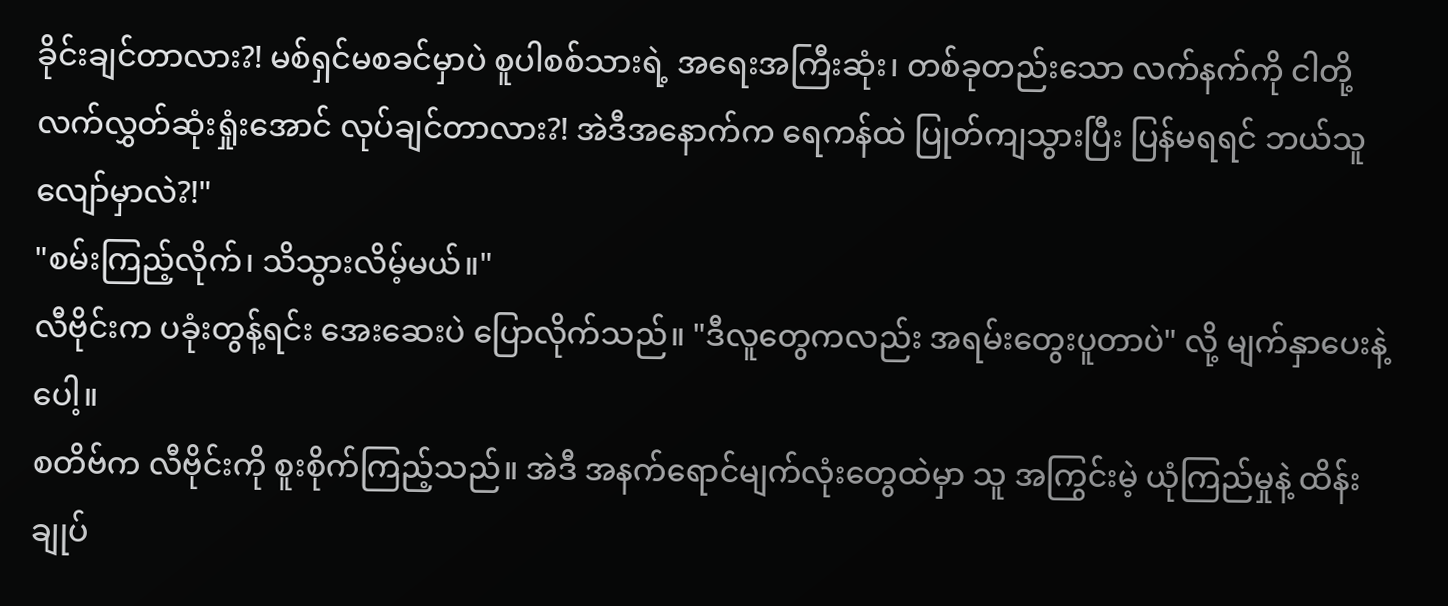ခိုင်းချင်တာလား?! မစ်ရှင်မစခင်မှာပဲ စူပါစစ်သားရဲ့ အရေးအကြီးဆုံး၊ တစ်ခုတည်းသော လက်နက်ကို ငါတို့ လက်လွှတ်ဆုံးရှုံးအောင် လုပ်ချင်တာလား?! အဲဒီအနောက်က ရေကန်ထဲ ပြုတ်ကျသွားပြီး ပြန်မရရင် ဘယ်သူလျော်မှာလဲ?!"
"စမ်းကြည့်လိုက်၊ သိသွားလိမ့်မယ်။"
လီဗိုင်းက ပခုံးတွန့်ရင်း အေးဆေးပဲ ပြောလိုက်သည်။ "ဒီလူတွေကလည်း အရမ်းတွေးပူတာပဲ" လို့ မျက်နှာပေးနဲ့ပေါ့။
စတိဗ်က လီဗိုင်းကို စူးစိုက်ကြည့်သည်။ အဲဒီ အနက်ရောင်မျက်လုံးတွေထဲမှာ သူ အကြွင်းမဲ့ ယုံကြည်မှုနဲ့ ထိန်းချုပ်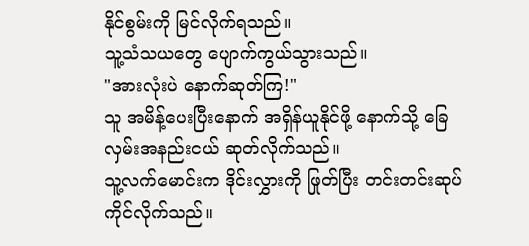နိုင်စွမ်းကို မြင်လိုက်ရသည်။
သူ့သံသယတွေ ပျောက်ကွယ်သွားသည်။
"အားလုံးပဲ နောက်ဆုတ်ကြ!"
သူ အမိန့်ပေးပြီးနောက် အရှိန်ယူနိုင်ဖို့ နောက်သို့ ခြေလှမ်းအနည်းငယ် ဆုတ်လိုက်သည်။
သူ့လက်မောင်းက ဒိုင်းလွှားကို ဖြုတ်ပြီး တင်းတင်းဆုပ်ကိုင်လိုက်သည်။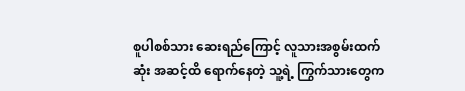စူပါစစ်သား ဆေးရည်ကြောင့် လူသားအစွမ်းထက်ဆုံး အဆင့်ထိ ရောက်နေတဲ့ သူ့ရဲ့ ကြွက်သားတွေက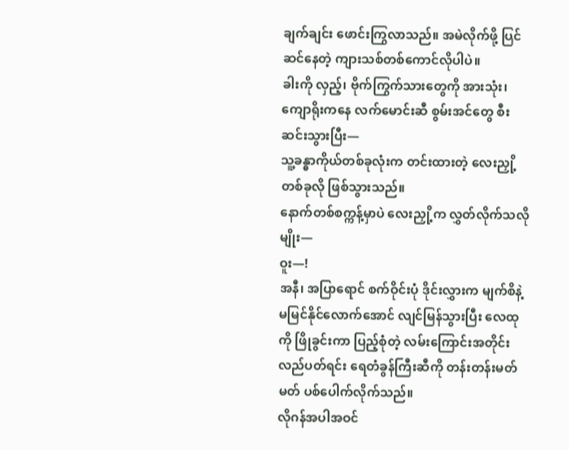ချက်ချင်း ဖောင်းကြွလာသည်။ အမဲလိုက်ဖို့ ပြင်ဆင်နေတဲ့ ကျားသစ်တစ်ကောင်လိုပါပဲ။
ခါးကို လှည့်၊ ဗိုက်ကြွက်သားတွေကို အားသုံး၊ ကျောရိုးကနေ လက်မောင်းဆီ စွမ်းအင်တွေ စီးဆင်းသွားပြီး—
သူ့ခန္ဓာကိုယ်တစ်ခုလုံးက တင်းထားတဲ့ လေးညှို့တစ်ခုလို ဖြစ်သွားသည်။
နောက်တစ်စက္ကန့်မှာပဲ လေးညှို့က လွှတ်လိုက်သလိုမျိုး—
ဝူး—!
အနီ၊ အပြာရောင် စက်ဝိုင်းပုံ ဒိုင်းလွှားက မျက်စိနဲ့မမြင်နိုင်လောက်အောင် လျင်မြန်သွားပြီး လေထုကို ဖြိုခွင်းကာ ပြည့်စုံတဲ့ လမ်းကြောင်းအတိုင်း လည်ပတ်ရင်း ရေတံခွန်ကြီးဆီကို တန်းတန်းမတ်မတ် ပစ်ပေါက်လိုက်သည်။
လိုဂန်အပါအဝင်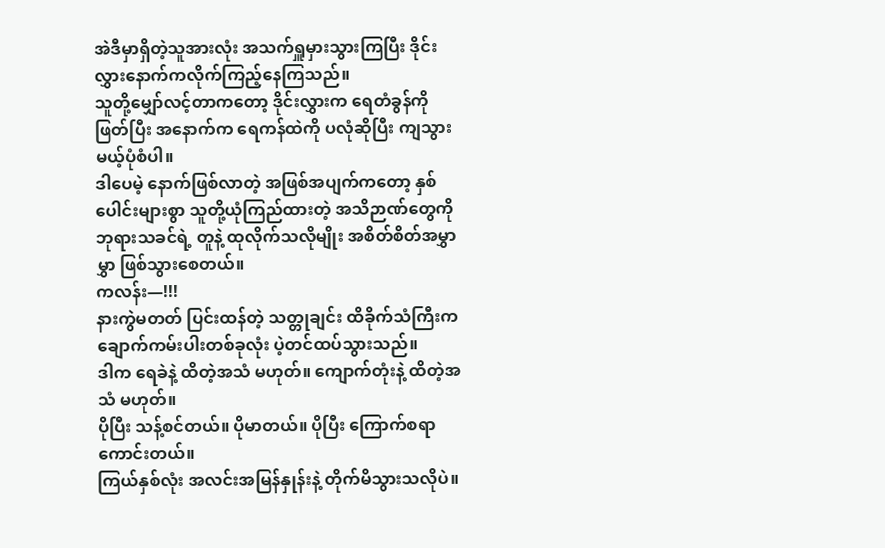အဲဒီမှာရှိတဲ့သူအားလုံး အသက်ရှူမှားသွားကြပြီး ဒိုင်းလွှားနောက်ကလိုက်ကြည့်နေကြသည်။
သူတို့မျှော်လင့်တာကတော့ ဒိုင်းလွှားက ရေတံခွန်ကို ဖြတ်ပြီး အနောက်က ရေကန်ထဲကို ပလုံဆိုပြီး ကျသွားမယ့်ပုံစံပါ။
ဒါပေမဲ့ နောက်ဖြစ်လာတဲ့ အဖြစ်အပျက်ကတော့ နှစ်ပေါင်းများစွာ သူတို့ယုံကြည်ထားတဲ့ အသိဉာဏ်တွေကို ဘုရားသခင်ရဲ့ တူနဲ့ ထုလိုက်သလိုမျိုး အစိတ်စိတ်အမွှာမွှာ ဖြစ်သွားစေတယ်။
ကလန်း—!!!
နားကွဲမတတ် ပြင်းထန်တဲ့ သတ္တုချင်း ထိခိုက်သံကြီးက ချောက်ကမ်းပါးတစ်ခုလုံး ပဲ့တင်ထပ်သွားသည်။
ဒါက ရေခဲနဲ့ ထိတဲ့အသံ မဟုတ်။ ကျောက်တုံးနဲ့ ထိတဲ့အသံ မဟုတ်။
ပိုပြီး သန့်စင်တယ်။ ပိုမာတယ်။ ပိုပြီး ကြောက်စရာကောင်းတယ်။
ကြယ်နှစ်လုံး အလင်းအမြန်နှုန်းနဲ့ တိုက်မိသွားသလိုပဲ။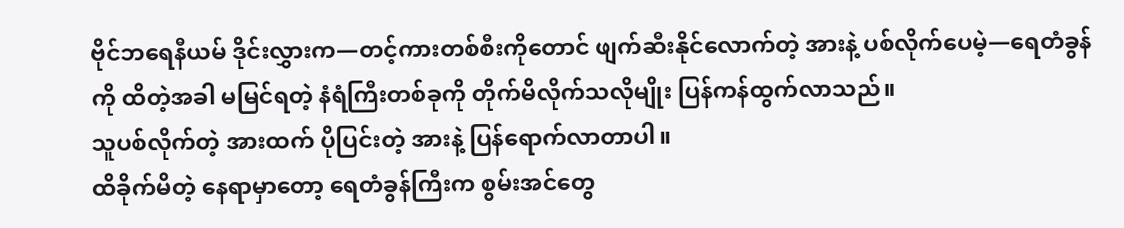ဗိုင်ဘရေနီယမ် ဒိုင်းလွှားက—တင့်ကားတစ်စီးကိုတောင် ဖျက်ဆီးနိုင်လောက်တဲ့ အားနဲ့ ပစ်လိုက်ပေမဲ့—ရေတံခွန်ကို ထိတဲ့အခါ မမြင်ရတဲ့ နံရံကြီးတစ်ခုကို တိုက်မိလိုက်သလိုမျိုး ပြန်ကန်ထွက်လာသည်။
သူပစ်လိုက်တဲ့ အားထက် ပိုပြင်းတဲ့ အားနဲ့ ပြန်ရောက်လာတာပါ။
ထိခိုက်မိတဲ့ နေရာမှာတော့ ရေတံခွန်ကြီးက စွမ်းအင်တွေ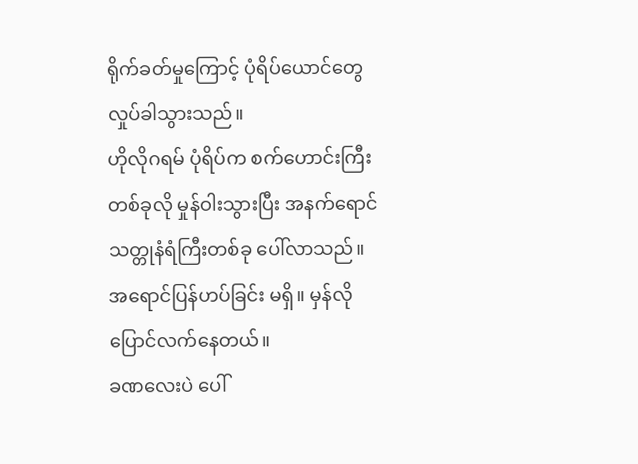ရိုက်ခတ်မှုကြောင့် ပုံရိပ်ယောင်တွေ လှုပ်ခါသွားသည်။
ဟိုလိုဂရမ် ပုံရိပ်က စက်ဟောင်းကြီးတစ်ခုလို မှုန်ဝါးသွားပြီး အနက်ရောင် သတ္တုနံရံကြီးတစ်ခု ပေါ်လာသည်။
အရောင်ပြန်ဟပ်ခြင်း မရှိ။ မှန်လို ပြောင်လက်နေတယ်။
ခဏလေးပဲ ပေါ်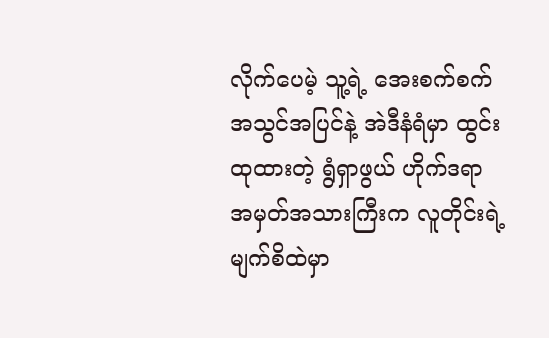လိုက်ပေမဲ့ သူ့ရဲ့ အေးစက်စက် အသွင်အပြင်နဲ့ အဲဒီနံရံမှာ ထွင်းထုထားတဲ့ ရွံရှာဖွယ် ဟိုက်ဒရာ အမှတ်အသားကြီးက လူတိုင်းရဲ့ မျက်စိထဲမှာ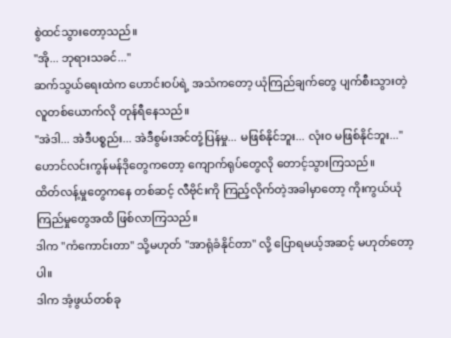စွဲထင်သွားတော့သည်။
"အို... ဘုရားသခင်..."
ဆက်သွယ်ရေးထဲက ဟောင်းဝပ်ရဲ့ အသံကတော့ ယုံကြည်ချက်တွေ ပျက်စီးသွားတဲ့ လူတစ်ယောက်လို တုန်ရီနေသည်။
"အဲဒါ... အဲဒီပစ္စည်း... အဲဒီစွမ်းအင်တုံ့ပြန်မှု... မဖြစ်နိုင်ဘူး... လုံးဝ မဖြစ်နိုင်ဘူး..."
ဟောင်လင်းကွန်မန်ဒိုတွေကတော့ ကျောက်ရုပ်တွေလို တောင့်သွားကြသည်။
ထိတ်လန့်မှုတွေကနေ တစ်ဆင့် လီဗိုင်းကို ကြည့်လိုက်တဲ့အခါမှာတော့ ကိုးကွယ်ယုံကြည်မှုတွေအထိ ဖြစ်လာကြသည်။
ဒါက "ကံကောင်းတာ" သို့မဟုတ် "အာရုံခံနိုင်တာ" လို့ ပြောရမယ့်အဆင့် မဟုတ်တော့ပါ။
ဒါက အံ့ဖွယ်တစ်ခု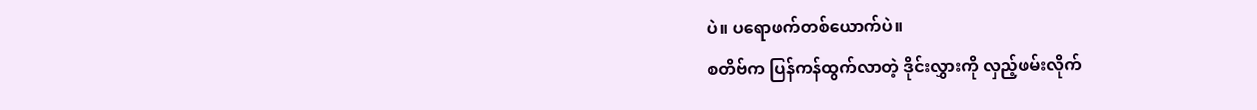ပဲ။ ပရောဖက်တစ်ယောက်ပဲ။
စတိဗ်က ပြန်ကန်ထွက်လာတဲ့ ဒိုင်းလွှားကို လှည့်ဖမ်းလိုက်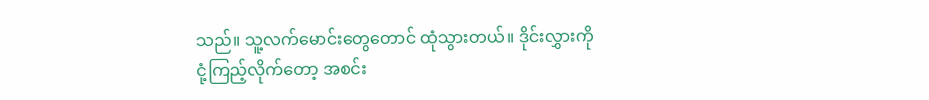သည်။ သူ့လက်မောင်းတွေတောင် ထုံသွားတယ်။ ဒိုင်းလွှားကို ငုံ့ကြည့်လိုက်တော့ အစင်း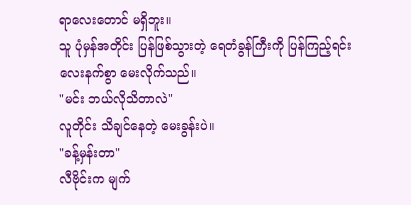ရာလေးတောင် မရှိဘူး။
သူ ပုံမှန်အတိုင်း ပြန်ဖြစ်သွားတဲ့ ရေတံခွန်ကြီးကို ပြန်ကြည့်ရင်း လေးနက်စွာ မေးလိုက်သည်။
"မင်း ဘယ်လိုသိတာလဲ"
လူတိုင်း သိချင်နေတဲ့ မေးခွန်းပဲ။
"ခန့်မှန်းတာ"
လီဗိုင်းက မျက်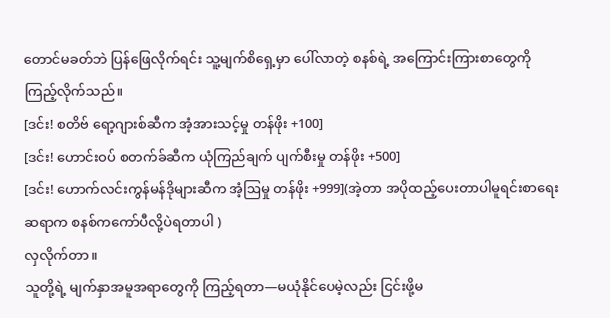တောင်မခတ်ဘဲ ပြန်ဖြေလိုက်ရင်း သူ့မျက်စိရှေ့မှာ ပေါ်လာတဲ့ စနစ်ရဲ့ အကြောင်းကြားစာတွေကို ကြည့်လိုက်သည်။
[ဒင်း! စတိဗ် ရော့ဂျားစ်ဆီက အံ့အားသင့်မှု တန်ဖိုး +100]
[ဒင်း! ဟောင်းဝပ် စတက်ခ်ဆီက ယုံကြည်ချက် ပျက်စီးမှု တန်ဖိုး +500]
[ဒင်း! ဟောက်လင်းကွန်မန်ဒိုများဆီက အံ့ဩမှု တန်ဖိုး +999](အဲ့တာ အပိုထည့်ပေးတာပါမူရင်းစာရေးဆရာက စနစ်ကကော်ပီလို့ပဲရတာပါ )
လှလိုက်တာ။
သူတို့ရဲ့ မျက်နှာအမူအရာတွေကို ကြည့်ရတာ—မယုံနိုင်ပေမဲ့လည်း ငြင်းဖို့မ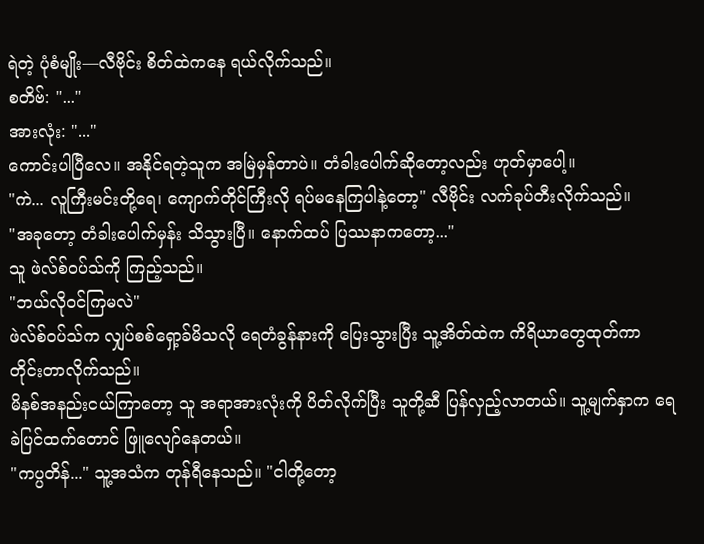ရဲတဲ့ ပုံစံမျိုး—လီဗိုင်း စိတ်ထဲကနေ ရယ်လိုက်သည်။
စတိဗ်: "..."
အားလုံး: "..."
ကောင်းပါပြီလေ။ အနိုင်ရတဲ့သူက အမြဲမှန်တာပဲ။ တံခါးပေါက်ဆိုတော့လည်း ဟုတ်မှာပေါ့။
"ကဲ... လူကြီးမင်းတို့ရေ၊ ကျောက်တိုင်ကြီးလို ရပ်မနေကြပါနဲ့တော့" လီဗိုင်း လက်ခုပ်တီးလိုက်သည်။
"အခုတော့ တံခါးပေါက်မှန်း သိသွားပြီ။ နောက်ထပ် ပြဿနာကတော့..."
သူ ဖဲလ်စ်ဝပ်သ်ကို ကြည့်သည်။
"ဘယ်လိုဝင်ကြမလဲ"
ဖဲလ်စ်ဝပ်သ်က လျှပ်စစ်ရှော့ခ်မိသလို ရေတံခွန်နားကို ပြေးသွားပြီး သူ့အိတ်ထဲက ကိရိယာတွေထုတ်ကာ တိုင်းတာလိုက်သည်။
မိနစ်အနည်းငယ်ကြာတော့ သူ အရာအားလုံးကို ပိတ်လိုက်ပြီး သူတို့ဆီ ပြန်လှည့်လာတယ်။ သူ့မျက်နှာက ရေခဲပြင်ထက်တောင် ဖြူလျော်နေတယ်။
"ကပ္ပတိန်..." သူ့အသံက တုန်ရီနေသည်။ "ငါတို့တော့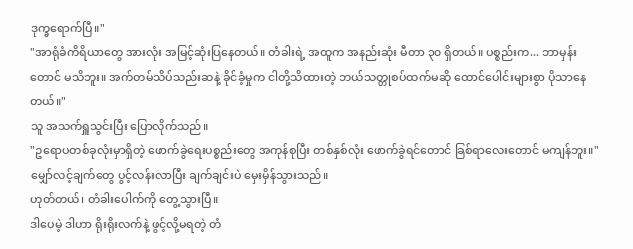ဒုက္ခရောက်ပြီ။"
"အာရုံခံကိရိယာတွေ အားလုံး အမြင့်ဆုံးပြနေတယ်။ တံခါးရဲ့ အထူက အနည်းဆုံး မီတာ ၃၀ ရှိတယ်။ ပစ္စည်းက... ဘာမှန်းတောင် မသိဘူး။ အက်တမ်သိပ်သည်းဆနဲ့ ခိုင်ခံ့မှုက ငါတို့သိထားတဲ့ ဘယ်သတ္တုစပ်ထက်မဆို ထောင်ပေါင်းများစွာ ပိုသာနေတယ်။"
သူ အသက်ရှူသွင်းပြီး ပြောလိုက်သည်။
"ဥရောပတစ်ခုလုံးမှာရှိတဲ့ ဖောက်ခွဲရေးပစ္စည်းတွေ အကုန်စုပြီး တစ်နှစ်လုံး ဖောက်ခွဲရင်တောင် ခြစ်ရာလေးတောင် မကျန်ဘူး။"
မျှော်လင့်ချက်တွေ ပွင့်လန်းလာပြီး ချက်ချင်းပဲ မှေးမှိန်သွားသည်။
ဟုတ်တယ်၊ တံခါးပေါက်ကို တွေ့သွားပြီ။
ဒါပေမဲ့ ဒါဟာ ရိုးရိုးလက်နဲ့ ဖွင့်လို့မရတဲ့ တံ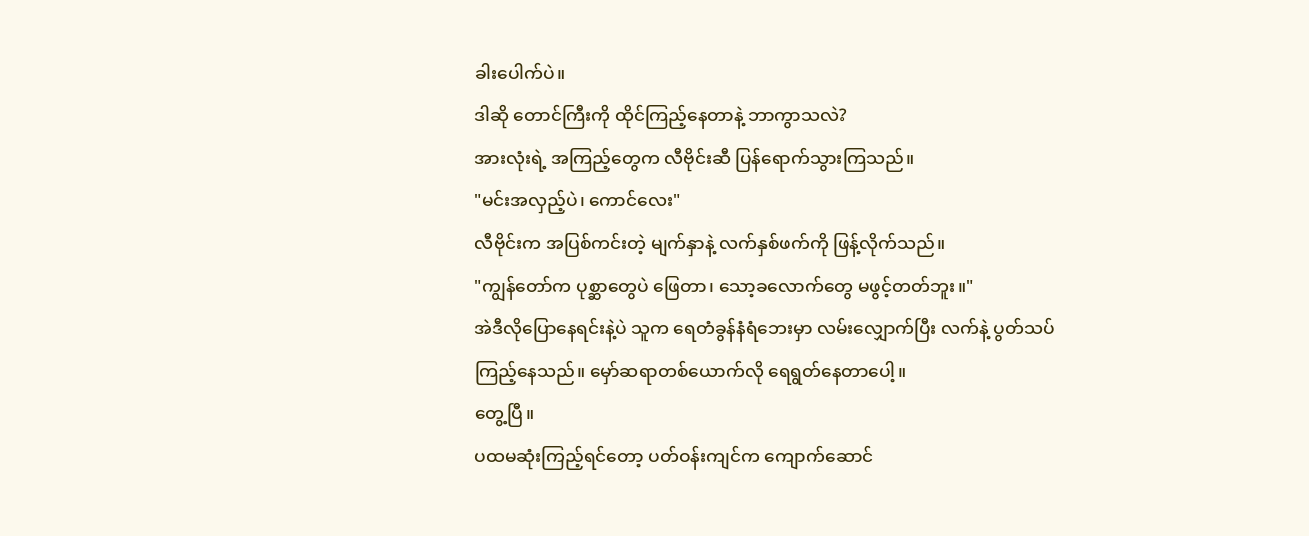ခါးပေါက်ပဲ။
ဒါဆို တောင်ကြီးကို ထိုင်ကြည့်နေတာနဲ့ ဘာကွာသလဲ?
အားလုံးရဲ့ အကြည့်တွေက လီဗိုင်းဆီ ပြန်ရောက်သွားကြသည်။
"မင်းအလှည့်ပဲ၊ ကောင်လေး"
လီဗိုင်းက အပြစ်ကင်းတဲ့ မျက်နှာနဲ့ လက်နှစ်ဖက်ကို ဖြန့်လိုက်သည်။
"ကျွန်တော်က ပုစ္ဆာတွေပဲ ဖြေတာ၊ သော့ခလောက်တွေ မဖွင့်တတ်ဘူး။"
အဲဒီလိုပြောနေရင်းနဲ့ပဲ သူက ရေတံခွန်နံရံဘေးမှာ လမ်းလျှောက်ပြီး လက်နဲ့ ပွတ်သပ်ကြည့်နေသည်။ မှော်ဆရာတစ်ယောက်လို ရေရွတ်နေတာပေါ့။
တွေ့ပြီ။
ပထမဆုံးကြည့်ရင်တော့ ပတ်ဝန်းကျင်က ကျောက်ဆောင်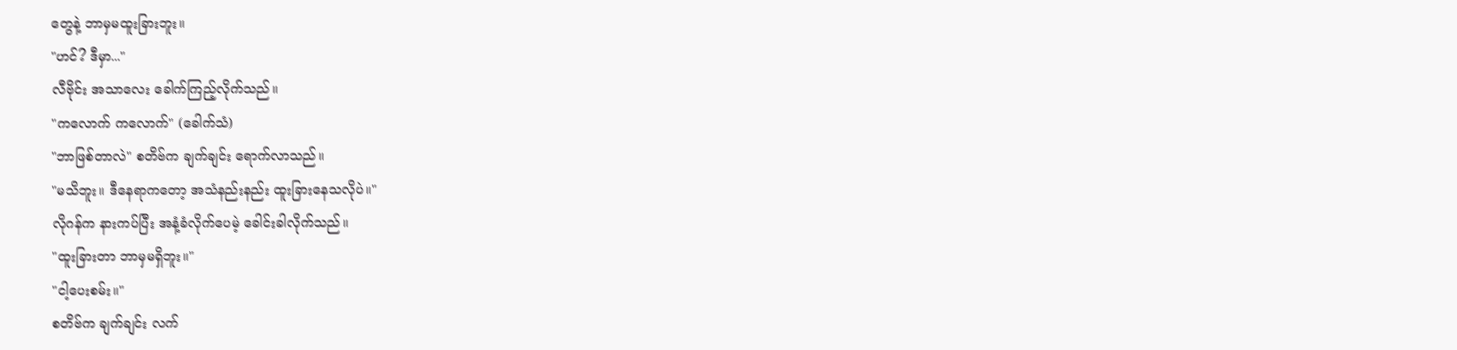တွေနဲ့ ဘာမှမထူးခြားဘူး။
"ဟင်? ဒီမှာ..."
လီဗိုင်း အသာလေး ခေါက်ကြည့်လိုက်သည်။
"ကလောက် ကလောက်" (ခေါက်သံ)
"ဘာဖြစ်တာလဲ" စတိဗ်က ချက်ချင်း ရောက်လာသည်။
"မသိဘူး။ ဒီနေရာကတော့ အသံနည်းနည်း ထူးခြားနေသလိုပဲ။"
လိုဂန်က နားကပ်ပြီး အနံ့ခံလိုက်ပေမဲ့ ခေါင်းခါလိုက်သည်။
"ထူးခြားတာ ဘာမှမရှိဘူး။"
"ငါ့ပေးစမ်း။"
စတိဗ်က ချက်ချင်း လက်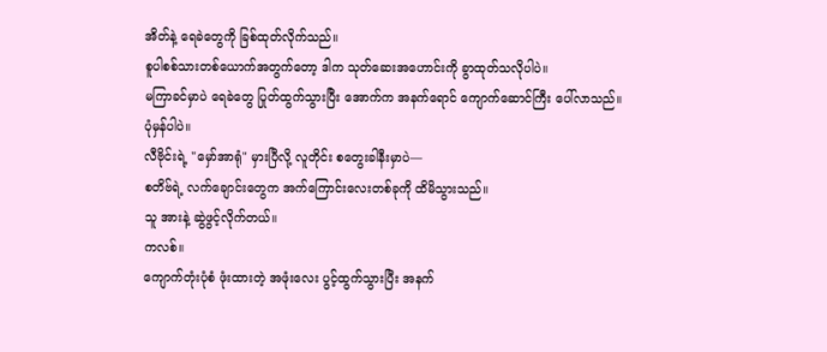အိတ်နဲ့ ရေခဲတွေကို ခြစ်ထုတ်လိုက်သည်။
စူပါစစ်သားတစ်ယောက်အတွက်တော့ ဒါက သုတ်ဆေးအဟောင်းကို ခွာထုတ်သလိုပါပဲ။
မကြာခင်မှာပဲ ရေခဲတွေ ပြုတ်ထွက်သွားပြီး အောက်က အနက်ရောင် ကျောက်ဆောင်ကြီး ပေါ်လာသည်။
ပုံမှန်ပါပဲ။
လီဗိုင်းရဲ့ "မှော်အာရုံ" မှားပြီလို့ လူတိုင်း စတွေးခါနီးမှာပဲ—
စတိဗ်ရဲ့ လက်ချောင်းတွေက အက်ကြောင်းလေးတစ်ခုကို ထိမိသွားသည်။
သူ အားနဲ့ ဆွဲဖွင့်လိုက်တယ်။
ကလစ်။
ကျောက်တုံးပုံစံ ဖုံးထားတဲ့ အဖုံးလေး ပွင့်ထွက်သွားပြီး အနက်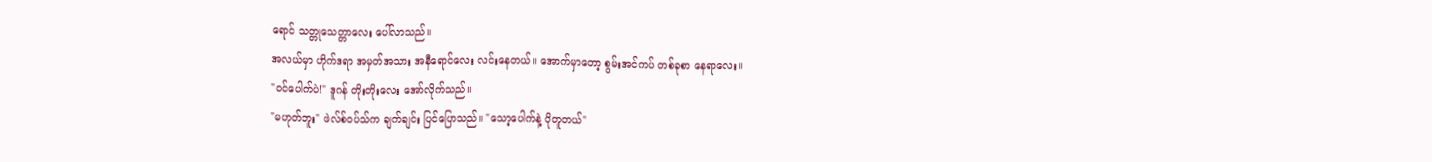ရောင် သတ္တုသေတ္တာလေး ပေါ်လာသည်။
အလယ်မှာ ဟိုက်ဒရာ အမှတ်အသား အနီရောင်လေး လင်းနေတယ်။ အောက်မှာတော့ စွမ်းအင်ကပ် တစ်ခုစာ နေရာလေး။
"ဝင်ပေါက်ပဲ!" ဒူဂန် တိုးတိုးလေး အော်လိုက်သည်။
"မဟုတ်ဘူး" ဖဲလ်စ်ဝပ်သ်က ချက်ချင်း ပြင်ပြောသည်။ "သော့ပေါက်နဲ့ ပိုတူတယ်"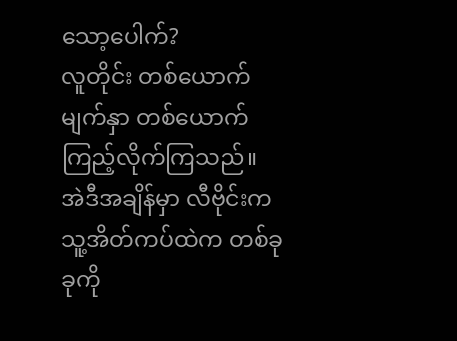သော့ပေါက်?
လူတိုင်း တစ်ယောက်မျက်နှာ တစ်ယောက် ကြည့်လိုက်ကြသည်။
အဲဒီအချိန်မှာ လီဗိုင်းက သူ့အိတ်ကပ်ထဲက တစ်ခုခုကို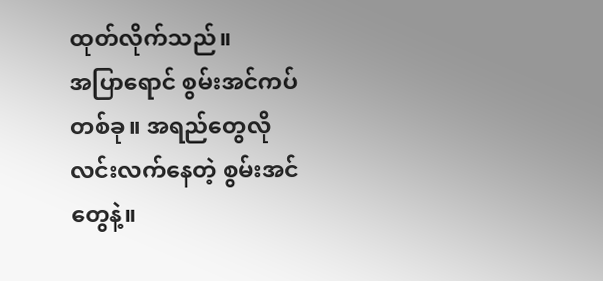ထုတ်လိုက်သည်။
အပြာရောင် စွမ်းအင်ကပ် တစ်ခု။ အရည်တွေလို လင်းလက်နေတဲ့ စွမ်းအင်တွေနဲ့။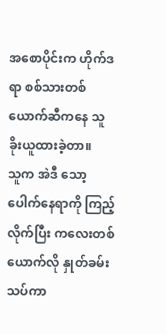အစောပိုင်းက ဟိုက်ဒရာ စစ်သားတစ်ယောက်ဆီကနေ သူ ခိုးယူထားခဲ့တာ။
သူက အဲဒီ သော့ပေါက်နေရာကို ကြည့်လိုက်ပြီး ကလေးတစ်ယောက်လို နှုတ်ခမ်းသပ်ကာ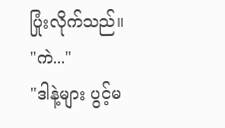ပြုံးလိုက်သည်။
"ကဲ..."
"ဒါနဲ့များ ပွင့်မ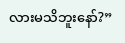လားမသိဘူးနော်?”